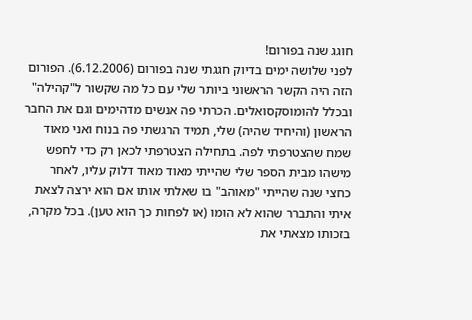חוגג שנה בפורום!
לפני שלושה ימים בדיוק חגגתי שנה בפורום (6.12.2006). הפורום הזה היה הקשר הראשוני ביותר שלי עם כל מה שקשור ל"קהילה" ובכלל להומוסקסואלים. הכרתי פה אנשים מדהימים וגם את החבר הראשון (והיחיד שהיה) שלי, תמיד הרגשתי פה בנוח ואני מאוד שמח שהצטרפתי לפה. בתחילה הצטרפתי לכאן רק כדי לחפש מישהו מבית הספר שלי שהייתי מאוד מאוד דלוק עליו, לאחר כחצי שנה שהייתי "מאוהב" בו שאלתי אותו אם הוא ירצה לצאת איתי והתברר שהוא לא הומו (או לפחות כך הוא טען). בכל מקרה, בזכותו מצאתי את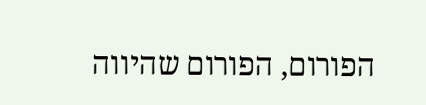הפורום, הפורום שהיווה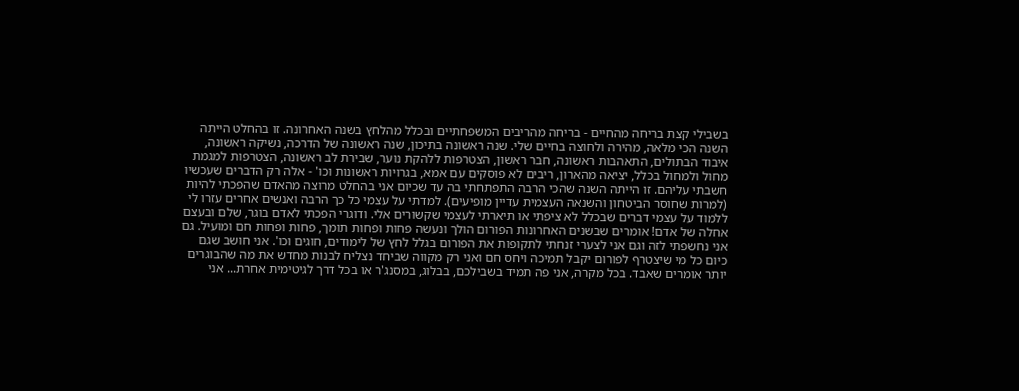בשבילי קצת בריחה מהחיים - בריחה מהריבים המשפחתיים ובכלל מהלחץ בשנה האחרונה. זו בהחלט הייתה השנה הכי מלאה, מהירה ולחוצה בחיים שלי. שנה ראשונה בתיכון, שנה ראשונה של הדרכה, נשיקה ראשונה, איבוד הבתולים, התאהבות ראשונה, חבר ראשון, הצטרפות ללהקת נוער, שבירת לב ראשונה, הצטרפות למגמת מחול ולמחול בכלל, יציאה מהארון, ריבים לא פוסקים עם אמא, בגרויות ראשונות וכו' - אלה רק הדברים שעכשיו חשבתי עליהם. זו הייתה השנה שהכי הרבה התפתחתי בה עד שכיום אני בהחלט מרוצה מהאדם שהפכתי להיות (למרות שחוסר הביטחון והשנאה העצמית עדיין מופיעים). למדתי על עצמי כל כך הרבה ואנשים אחרים עזרו לי ללמוד על עצמי דברים שבכלל לא ציפתי או תיארתי לעצמי שקשורים אלי. ודוגרי הפכתי לאדם בוגר, שלם ובעצם אחלה של אדם! אומרים שבשנים האחרונות הפורום הולך ונעשה פחות ופחות תומך, פחות ופחות חם ומועיל. גם אני נחשפתי לזה וגם אני לצערי זנחתי לתקופות את הפורום בגלל לחץ של לימודים, חוגים וכו'. אני חושב שגם כיום כל מי שיצטרף לפורום יקבל תמיכה ויחס חם ואני רק מקווה שביחד נצליח לבנות מחדש את מה שהבוגרים יותר אומרים שאבד. בכל מקרה, אני פה תמיד בשבילכם, בבלוג, במסנג'ר או בכל דרך לגיטימית אחרת... אני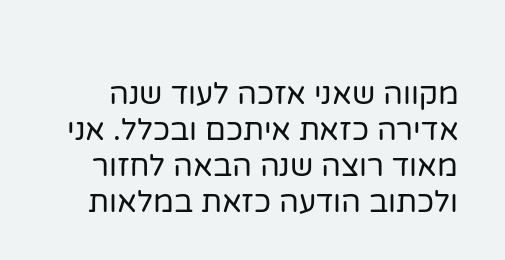מקווה שאני אזכה לעוד שנה אדירה כזאת איתכם ובכלל. אני מאוד רוצה שנה הבאה לחזור ולכתוב הודעה כזאת במלאות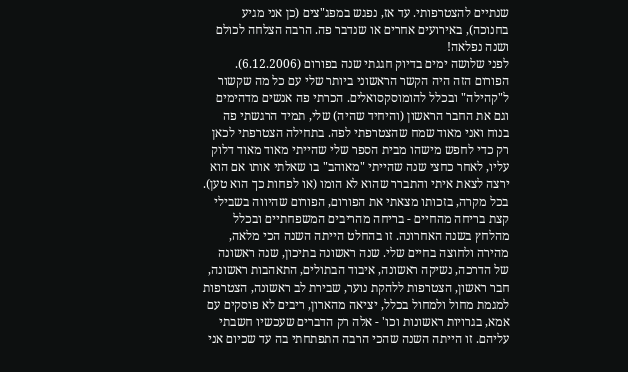שנתיים להצטרפותי. עד אז, נפגש במפג"צים (כן אני מגיע בחנוכה), באירועים אחרים או שנדבר פה. הרבה הצלחה לכולם ושנה נפלאה!
לפני שלושה ימים בדיוק חגגתי שנה בפורום (6.12.2006). הפורום הזה היה הקשר הראשוני ביותר שלי עם כל מה שקשור ל"קהילה" ובכלל להומוסקסואלים. הכרתי פה אנשים מדהימים וגם את החבר הראשון (והיחיד שהיה) שלי, תמיד הרגשתי פה בנוח ואני מאוד שמח שהצטרפתי לפה. בתחילה הצטרפתי לכאן רק כדי לחפש מישהו מבית הספר שלי שהייתי מאוד מאוד דלוק עליו, לאחר כחצי שנה שהייתי "מאוהב" בו שאלתי אותו אם הוא ירצה לצאת איתי והתברר שהוא לא הומו (או לפחות כך הוא טען). בכל מקרה, בזכותו מצאתי את הפורום, הפורום שהיווה בשבילי קצת בריחה מהחיים - בריחה מהריבים המשפחתיים ובכלל מהלחץ בשנה האחרונה. זו בהחלט הייתה השנה הכי מלאה, מהירה ולחוצה בחיים שלי. שנה ראשונה בתיכון, שנה ראשונה של הדרכה, נשיקה ראשונה, איבוד הבתולים, התאהבות ראשונה, חבר ראשון, הצטרפות ללהקת נוער, שבירת לב ראשונה, הצטרפות למגמת מחול ולמחול בכלל, יציאה מהארון, ריבים לא פוסקים עם אמא, בגרויות ראשונות וכו' - אלה רק הדברים שעכשיו חשבתי עליהם. זו הייתה השנה שהכי הרבה התפתחתי בה עד שכיום אני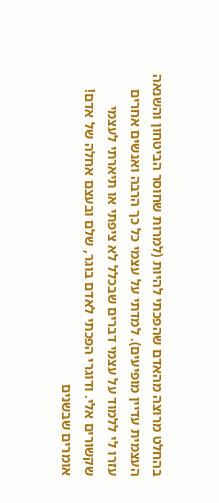בהחלט מרוצה מהאדם שהפכתי להיות (למרות שחוסר הביטחון והשנאה העצמית עדיין מופיעים). למדתי על עצמי כל כך הרבה ואנשים אחרים עזרו לי ללמוד על עצמי דברים שבכלל לא ציפתי או תיארתי לעצמי שקשורים אלי. ודוגרי הפכתי לאדם בוגר, שלם ובעצם אחלה של אדם! אומרים שבשנים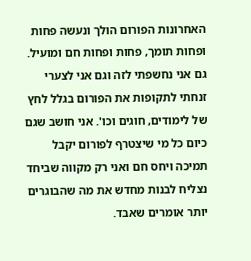האחרונות הפורום הולך ונעשה פחות ופחות תומך, פחות ופחות חם ומועיל. גם אני נחשפתי לזה וגם אני לצערי זנחתי לתקופות את הפורום בגלל לחץ של לימודים, חוגים וכו'. אני חושב שגם כיום כל מי שיצטרף לפורום יקבל תמיכה ויחס חם ואני רק מקווה שביחד נצליח לבנות מחדש את מה שהבוגרים יותר אומרים שאבד.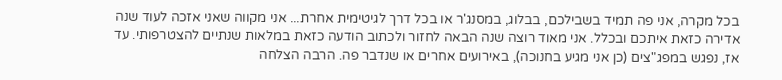בכל מקרה, אני פה תמיד בשבילכם, בבלוג, במסנג'ר או בכל דרך לגיטימית אחרת... אני מקווה שאני אזכה לעוד שנה אדירה כזאת איתכם ובכלל. אני מאוד רוצה שנה הבאה לחזור ולכתוב הודעה כזאת במלאות שנתיים להצטרפותי. עד אז, נפגש במפג"צים (כן אני מגיע בחנוכה), באירועים אחרים או שנדבר פה. הרבה הצלחה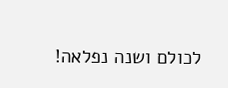לכולם ושנה נפלאה!